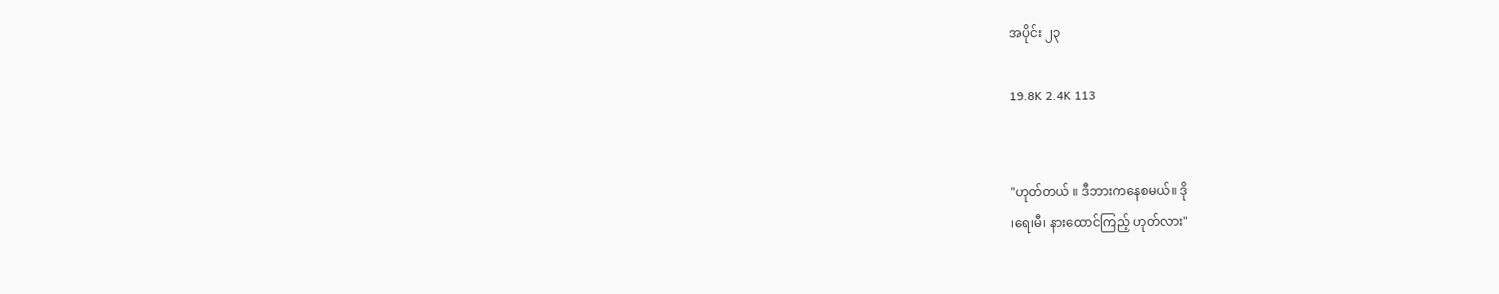အပိုင်း ၂၃

19.8K 2.4K 113


"ဟုတ်တယ် ။ ဒီဘားကနေစမယ်။ ဒို
၊ရေ၊မီ၊ နားထောင်ကြည့် ဟုတ်လား"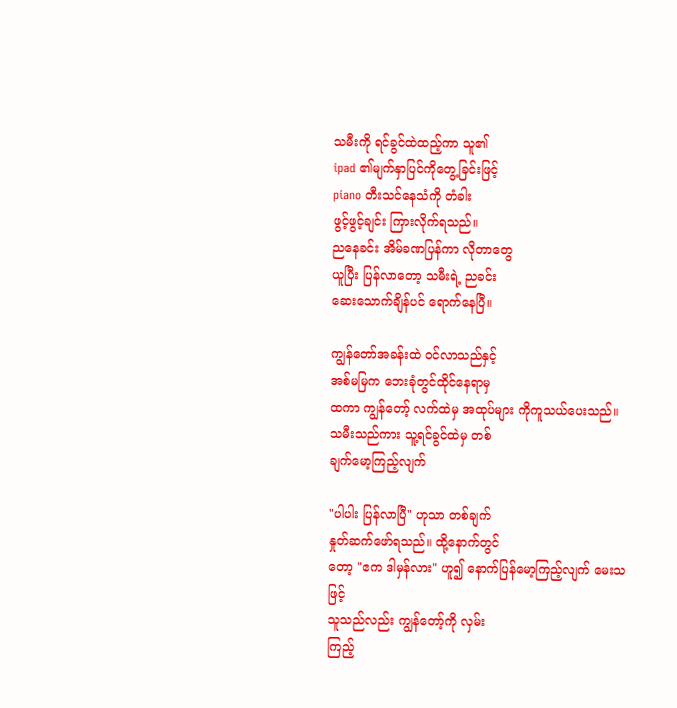သမီးကို ရင်ခွင်ထဲထည့်ကာ သူ၏
ipad ၏မျက်နှာပြင်ကိုတွေ့ခြင်းဖြင့်
piano တီးသင်နေသံကို တံခါး
ဖွင့်ဖွင့်ချင်း ကြားလိုက်ရသည်။
ညနေခင်း အိမ်ခဏပြန်ကာ လိုတာတွေ
ယူပြီး ပြန်လာတော့ သမီးရဲ့ ညခင်း
ဆေးသောက်ချိန်ပင် ရောက်နေပြီ။

ကျွန်တော်အခန်းထဲ ဝင်လာသည်နှင့်
အစ်မမြက ဘေးခုံတွင်ထိုင်နေရာမှ
ထကာ ကျွန်တော့် လက်ထဲမှ အထုပ်များ ကိုကူသယ်ပေးသည်။
သမီးသည်ကား သူ့ရင်ခွင်ထဲမှ တစ်
ချက်မော့ကြည့်လျက်

"ပါပါး ပြန်လာပြီ" ဟုသာ တစ်ချက်
နှုတ်ဆက်ဖော်ရသည်။ ထို့နောက်တွင်
တော့ "ဧက ဒါမှန်လား" ဟူ၍ နောက်ပြန်မော့ကြည့်လျက် မေးသဖြင့်
သူသည်လည်း ကျွန်တော့်ကို လှမ်း
ကြည့်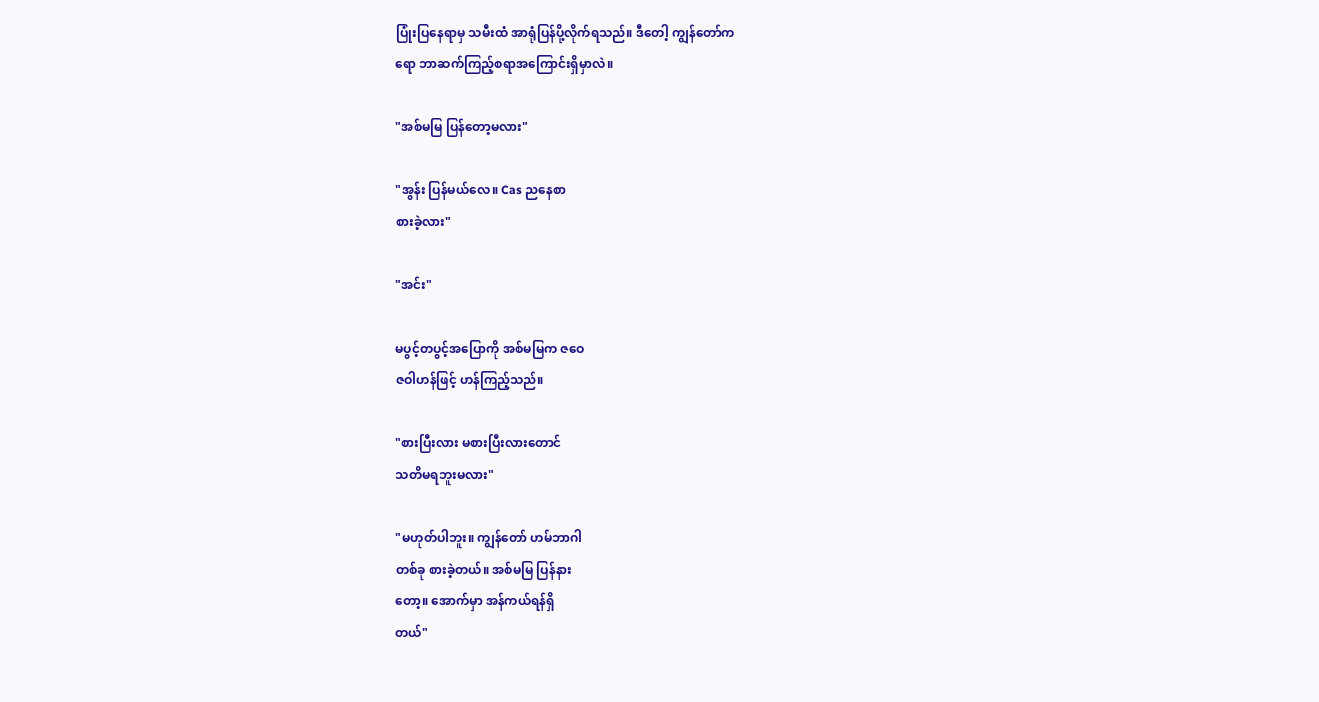ပြုံးပြနေရာမှ သမီးထံ အာရုံပြန်ပို့လိုက်ရသည်။ ဒီတေါ့ ကျွန်တော်က
ရော ဘာဆက်ကြည့်စရာအကြောင်းရှိမှာလဲ။

"အစ်မမြ ပြန်တော့မလား"

"အွန်း ပြန်မယ်လေ။ Cas ညနေစာ
စားခဲ့လား"

"အင်း"

မပွင့်တပွင့်အပြောကို အစ်မမြက ဇဝေ
ဇဝါဟန်ဖြင့် ဟန်ကြည့်သည်။

"စားပြီးလား မစားပြီးလားတောင်
သတိမရဘူးမလား"

"မဟုတ်ပါဘူး။ ကျွန်တော် ဟမ်ဘာဂါ
တစ်ခု စားခဲ့တယ်။ အစ်မမြ ပြန်နား
တော့။ အောက်မှာ အန်ကယ်ရန်ရှိ
တယ်"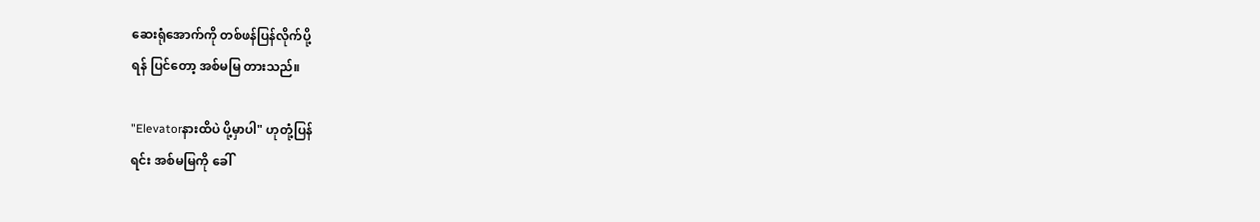ဆေးရုံအောက်ကို တစ်ဖန်ပြန်လိုက်ပို့
ရန် ပြင်တော့ အစ်မမြ တားသည်။

"Elevatorနားထိပဲ ပို့မှာပါ" ဟုတုံ့ပြန်
ရင်း အစ်မမြကို ခေါ်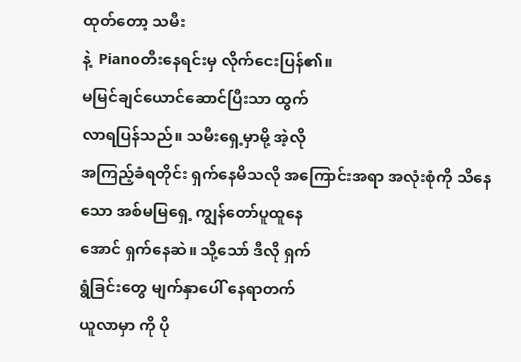ထုတ်တော့ သမီး
နဲ့  Pianoတီးနေရင်းမှ လိုက်ငေးပြန်၏။
မမြင်ချင်ယောင်ဆောင်ပြီးသာ ထွက်
လာရပြန်သည်။ သမီးရှေ့မှာမို့ အဲ့လို
အကြည့်ခံရတိုင်း ရှက်နေမိသလို အကြောင်းအရာ အလုံးစုံကို သိနေ
သော အစ်မမြရှေ့ ကျွန်တော်ပူထူနေ
အောင် ရှက်နေဆဲ။ သို့သော် ဒီလို ရှက်
ရွံခြင်းတွေ မျက်နှာပေါ် နေရာတက်
ယူလာမှာ ကို ပို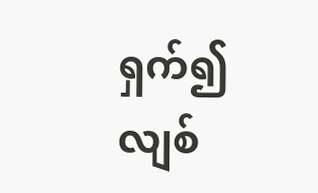ရှက်၍ လျစ်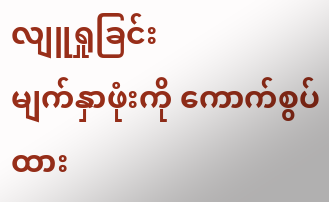လျူရှုခြင်း
မျက်နှာဖုံးကို ကောက်စွပ်ထား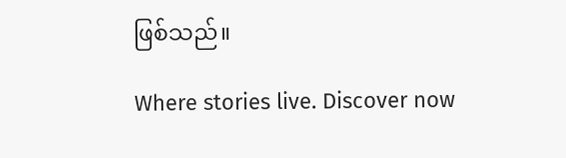ဖြစ်သည်။

Where stories live. Discover now